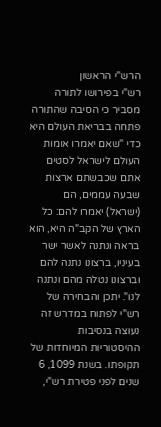הרש"י הראשון
רש"י בפירושו לתורה מסביר כי הסיבה שהתורה פתחה בבריאת העולם היא כדי "שאם יאמרו אומות העולם לישראל לסטים אתם שכבשתם ארצות שבעה עממים, הם (ישראל) יאמרו להם: כל הארץ של הקב"ה היא, הוא בראה ונתנה לאשר ישר בעיניו, ברצונו נתנה להם וברצונו נטלה מהם ונתנה לנו". יתכן והבחירה של רש"י לפתוח במדרש זה נעוצה בנסיבות ההיסטוריות המיוחדות של תקופתו. בשנת 1099, 6 שנים לפני פטירת רש"י,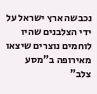נכבשה ארץ ישראל על ידי הצלבנים שהיו לוחמים נוצרים שיצאו מאירופה ב"מסע צלב"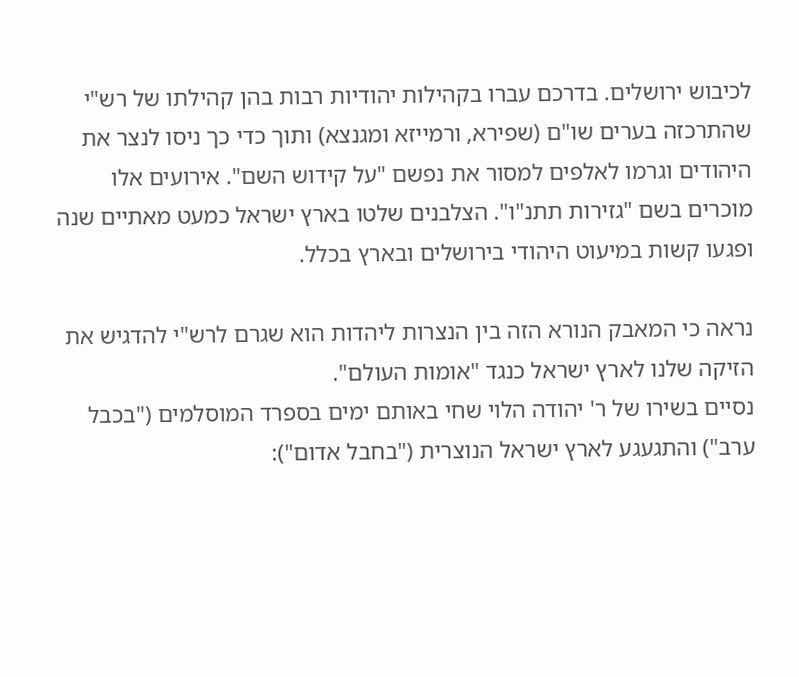לכיבוש ירושלים. בדרכם עברו בקהילות יהודיות רבות בהן קהילתו של רש"י שהתרכזה בערים שו"ם (שפירא, ורמייזא ומגנצא) ותוך כדי כך ניסו לנצר את היהודים וגרמו לאלפים למסור את נפשם "על קידוש השם". אירועים אלו מוכרים בשם "גזירות תתנ"ו". הצלבנים שלטו בארץ ישראל כמעט מאתיים שנה ופגעו קשות במיעוט היהודי בירושלים ובארץ בכלל.

נראה כי המאבק הנורא הזה בין הנצרות ליהדות הוא שגרם לרש"י להדגיש את הזיקה שלנו לארץ ישראל כנגד "אומות העולם".
נסיים בשירו של ר' יהודה הלוי שחי באותם ימים בספרד המוסלמים ("בכבל ערב") והתגעגע לארץ ישראל הנוצרית ("בחבל אדום"):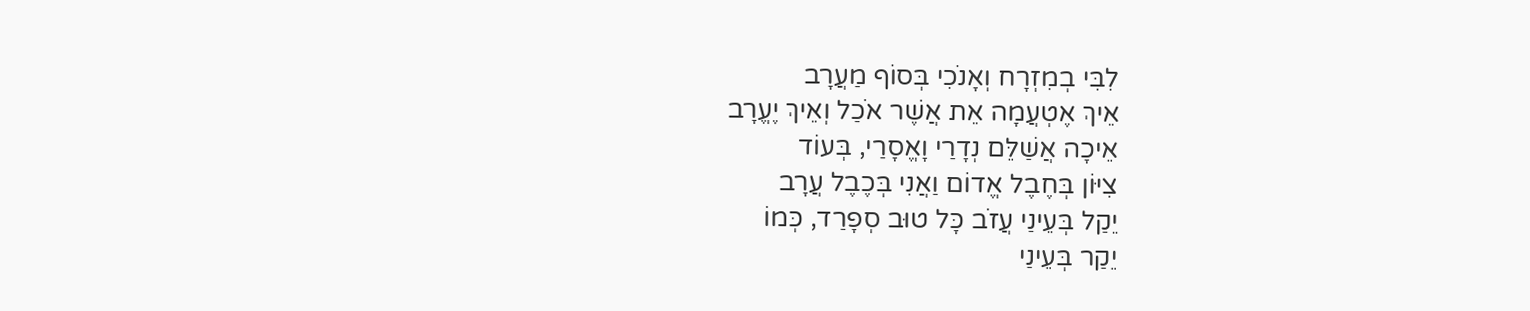לִבִּי בְמִזְרָח וְאָנֹכִי בְּסוֹף מַעֲרָב
אֵיךְ אֶטְעֲמָה אֵת אֲשֶׁר אֹכַל וְאֵיךְ יֶעֱרָב
אֵיכָה אֲשַׁלֵּם נְדָרַי וָאֱסָרַי, בְּעוֹד
צִיּוֹן בְּחֶבֶל אֱדוֹם וַאֲנִי בְּכֶבֶל עֲרָב
יֵקַל בְּעֵינַי עֲזֹב כָּל טוּב סְפָרַד, כְּמוֹ
יֵקַר בְּעֵינַי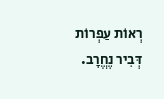רְאוֹת עַפְרוֹת דְּבִיר נֶחֱרָב.